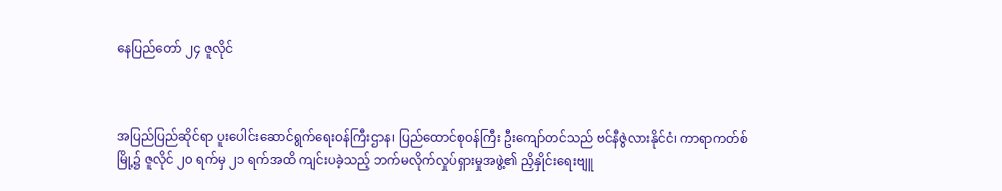နေပြည်တော် ၂၄ ဇူလိုင်



အပြည်ပြည်ဆိုင်ရာ ပူးပေါင်းဆောင်ရွက်ရေးဝန်ကြီးဌာန၊ ပြည်ထောင်စုဝန်ကြီး ဦးကျော်တင်သည် ဗင်နီဇွဲလားနိုင်ငံ၊ ကာရာကတ်စ်မြို့၌ ဇူလိုင် ၂၀ ရက်မှ ၂၁ ရက်အထိ ကျင်းပခဲ့သည့် ဘက်မလိုက်လှုပ်ရှားမှုအဖွဲ့၏ ညှိနှိုင်းရေးဗျူ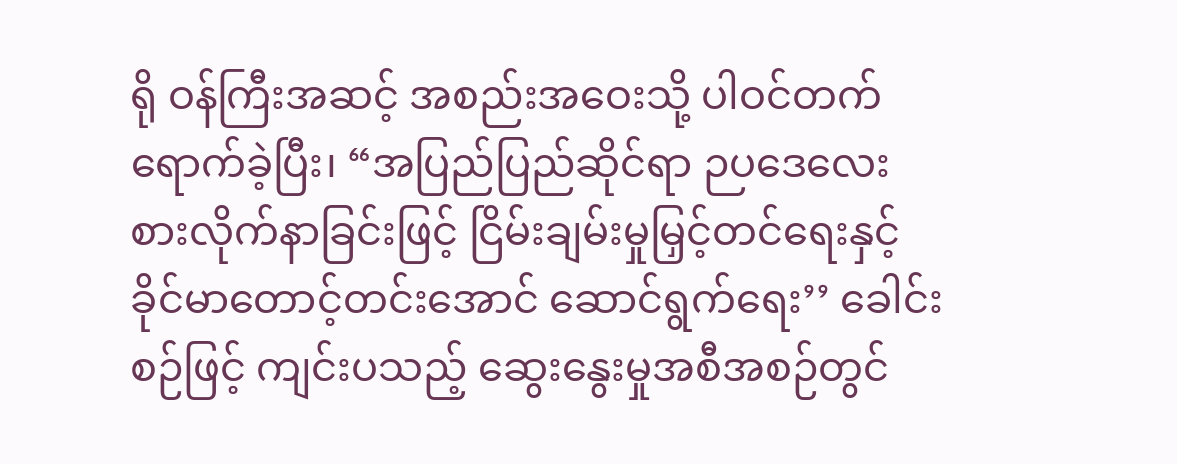ရို ဝန်ကြီးအဆင့် အစည်းအဝေးသို့ ပါဝင်တက်ရောက်ခဲ့ပြီး၊ “အပြည်ပြည်ဆိုင်ရာ ဉပဒေလေးစားလိုက်နာခြင်းဖြင့် ငြိမ်းချမ်းမှုမြှင့်တင်ရေးနှင့် ခိုင်မာတောင့်တင်းအောင် ဆောင်ရွက်ရေး’’ ခေါင်းစဉ်ဖြင့် ကျင်းပသည့် ဆွေးနွေးမှုအစီအစဉ်တွင်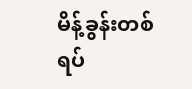မိန့်ခွန်းတစ်ရပ်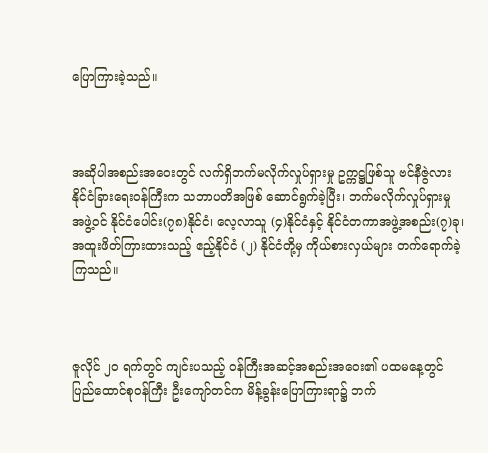ပြောကြားခဲ့သည်။



အဆိုပါအစည်းအဝေးတွင် လက်ရှိဘက်မလိုက်လှုပ်ရှားမှု ဥက္ကဋ္ဌဖြစ်သူ ဗင်နီဇွဲလား နိုင်ငံခြားရေးဝန်ကြီးက သဘာပတိအဖြစ် ဆောင်ရွက်ခဲ့ပြီး၊ ဘက်မလိုက်လှုပ်ရှားမှု အဖွဲ့ဝင် နိုင်ငံပေါင်း(၇၈)နိုင်ငံ၊ လေ့လာသူ (၄)နိုင်ငံနှင့် နိုင်ငံတကာအဖွဲ့အစည်း(၇)ခု၊ အထူးဖိတ်ကြားထားသည့် ဧည့်နိုင်ငံ (၂) နိုင်ငံတို့မှ ကိုယ်စားလှယ်များ တက်ရောက်ခဲ့ကြသည်။



ဇူလိုင် ၂၀ ရက်တွင် ကျင်းပသည့် ဝန်ကြီးအဆင့်အစည်းအဝေး၏ ပထမနေ့တွင် ပြည်ထောင်စုဝန်ကြီး ဦးကျော်တင်က မိန့်ခွန်းပြောကြားရာ၌ ဘက်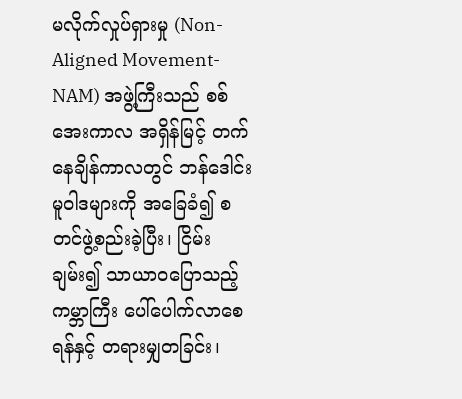မလိုက်လှုပ်ရှားမှု (Non- Aligned Movement- NAM) အဖွဲ့ကြီးသည် စစ်အေးကာလ အရှိန်မြင့် တက်နေချိန်ကာလတွင် ဘန်ဒေါင်းမူဝါဒများကို အခြေခံ၍ စတင်ဖွဲ့စည်းခဲ့ပြီး၊ ငြိမ်းချမ်း၍ သာယာဝပြောသည့် ကမ္ဘာကြီး ပေါ်ပေါက်လာစေရန်နှင့် တရားမျှတခြင်း၊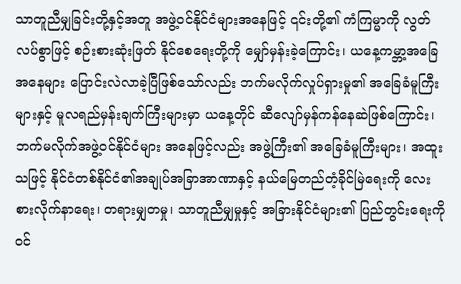သာတူညီမျှခြင်းတို့နှင့်အတူ အဖွဲ့ဝင်နိုင်ငံများအနေဖြင့် ၎င်းတို့၏ ကံကြမ္မာကို လွတ်လပ်စွာဖြင့် စဉ်းစားဆုံးဖြတ် နိုင်စေရေးတို့ကို မျှော်မှန်းခဲ့ကြောင်း၊ ယနေ့ကမ္ဘာ့အခြေအနေများ ပြောင်းလဲလာခဲ့ပြီဖြစ်သော်လည်း ဘက်မလိုက်လှုပ်ရှားမှု၏ အခြေခံမူကြီးများနှင့် မူလရည်မှန်းချက်ကြီးများမှာ ယနေ့တိုင် ဆီလျော်မှန်ကန်နေဆဲဖြစ်ကြောင်း၊ ဘက်မလိုက်အဖွဲ့ဝင်နိုင်ငံများ အနေဖြင့်လည်း အဖွဲ့ကြီး၏ အခြေခံမူကြီးများ၊ အထူးသဖြင့် နိုင်ငံတစ်နိုင်ငံ၏အချုပ်အခြာအာဏာနှင့် နယ်မြေတည်တံ့ခိုင်မြဲရေးကို လေးစားလိုက်နာရေး၊ တရားမျှတမှု၊ သာတူညီမျှမှုနှင့် အခြားနိုင်ငံများ၏ ပြည်တွင်းရေးကို ဝင်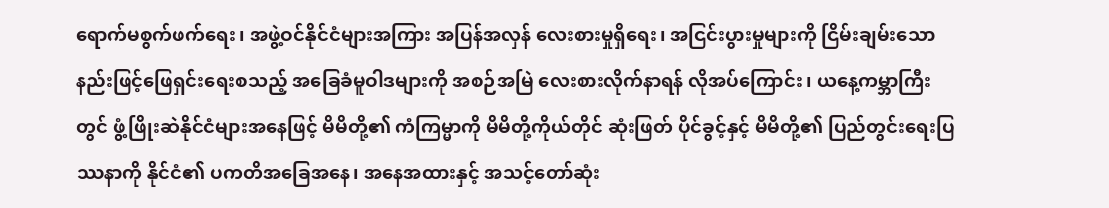ရောက်မစွက်ဖက်ရေး၊ အဖွဲ့ဝင်နိုင်ငံများအကြား အပြန်အလှန် လေးစားမှုရှိရေး၊ အငြင်းပွားမှုများကို ငြိမ်းချမ်းသော နည်းဖြင့်ဖြေရှင်းရေးစသည့် အခြေခံမူဝါဒများကို အစဉ်အမြဲ လေးစားလိုက်နာရန် လိုအပ်ကြောင်း၊ ယနေ့ကမ္ဘာကြီးတွင် ဖွံ့ဖြိုးဆဲနိုင်ငံများအနေဖြင့် မိမိတို့၏ ကံကြမ္မာကို မိမိတို့ကိုယ်တိုင် ဆုံးဖြတ် ပိုင်ခွင့်နှင့် မိမိတို့၏ ပြည်တွင်းရေးပြဿနာကို နိုင်ငံ၏ ပကတိအခြေအနေ၊ အနေအထားနှင့် အသင့်တော်ဆုံး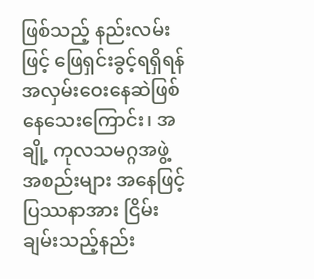ဖြစ်သည့် နည်းလမ်းဖြင့် ဖြေရှင်းခွင့်ရရှိရန် အလှမ်းဝေးနေဆဲဖြစ်နေသေးကြောင်း၊ အချို့ ကုလသမဂ္ဂအဖွဲ့အစည်းများ အနေဖြင့် ပြဿနာအား ငြိမ်းချမ်းသည့်နည်း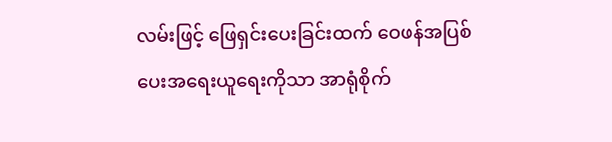လမ်းဖြင့် ဖြေရှင်းပေးခြင်းထက် ဝေဖန်အပြစ်ပေးအရေးယူရေးကိုသာ အာရုံစိုက်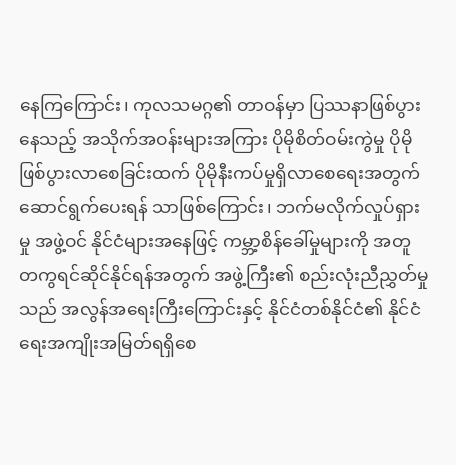နေကြကြောင်း၊ ကုလသမဂ္ဂ၏ တာဝန်မှာ ပြဿနာဖြစ်ပွားနေသည့် အသိုက်အဝန်းများအကြား ပိုမိုစိတ်ဝမ်းကွဲမှု ပိုမိုဖြစ်ပွားလာစေခြင်းထက် ပိုမိုနီးကပ်မှုရှိလာစေရေးအတွက် ဆောင်ရွက်ပေးရန် သာဖြစ်ကြောင်း၊ ဘက်မလိုက်လှုပ်ရှားမှု အဖွဲ့ဝင် နိုင်ငံများအနေဖြင့် ကမ္ဘာ့စိန်ခေါ်မှုများကို အတူတကွရင်ဆိုင်နိုင်ရန်အတွက် အဖွဲ့ကြီး၏ စည်းလုံးညီညွှတ်မှုသည် အလွန်အရေးကြီးကြောင်းနှင့် နိုင်ငံတစ်နိုင်ငံ၏ နိုင်ငံရေးအကျိုးအမြတ်ရရှိစေ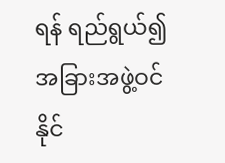ရန် ရည်ရွယ်၍ အခြားအဖွဲ့ဝင်နိုင်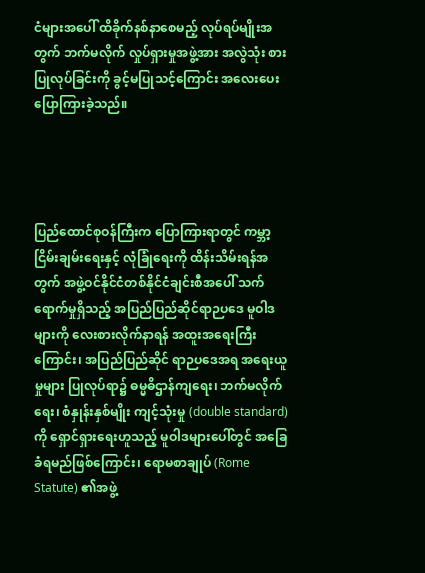ငံများအပေါ် ထိခိုက်နစ်နာစေမည့် လုပ်ရပ်မျိုးအတွက် ဘက်မလိုက် လှုပ်ရှားမှုအဖွဲ့အား အလွဲသုံး စားပြုလုပ်ခြင်းကို ခွင့်မပြုသင့်ကြောင်း အလေးပေးပြောကြားခဲ့သည်။




ပြည်ထောင်စုဝန်ကြီးက ပြောကြားရာတွင် ကမ္ဘာ့ငြိမ်းချမ်းရေးနှင့် လုံခြုံရေးကို ထိန်းသိမ်းရန်အတွက် အဖွဲ့ဝင်နိုင်ငံတစ်နိုင်ငံချင်းစီအပေါ် သက်ရောက်မှုရှိသည့် အပြည်ပြည်ဆိုင်ရာဉပဒေ မူဝါဒများကို လေးစားလိုက်နာရန် အထူးအရေးကြီးကြောင်း၊ အပြည်ပြည်ဆိုင် ရာဉပဒေအရ အရေးယူမှုများ ပြုလုပ်ရာ၌ ဓမ္မဓိဌာန်ကျရေး၊ ဘက်မလိုက်ရေး၊ စံနှုန်းနှစ်မျိုး ကျင့်သုံးမှု (double standard) ကို ရှောင်ရှားရေးဟူသည့် မူဝါဒများပေါ်တွင် အခြေခံရမည်ဖြစ်ကြောင်း၊ ရောမစာချုပ် (Rome Statute) ၏အဖွဲ့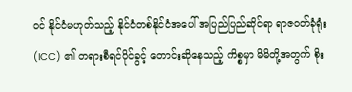ဝင် နိုင်ငံမဟုတ်သည့် နိုင်ငံတစ်နိုင်ငံအပေါ် အပြည်ပြည်ဆိုင်ရာ ရာဇဝတ်ခုံရုံး (ICC) ၏ တရားစီရင်ပိုင်ခွင့် တောင်းဆိုနေသည့် ကိစ္စမှာ မိမိတို့အတွက် စိုး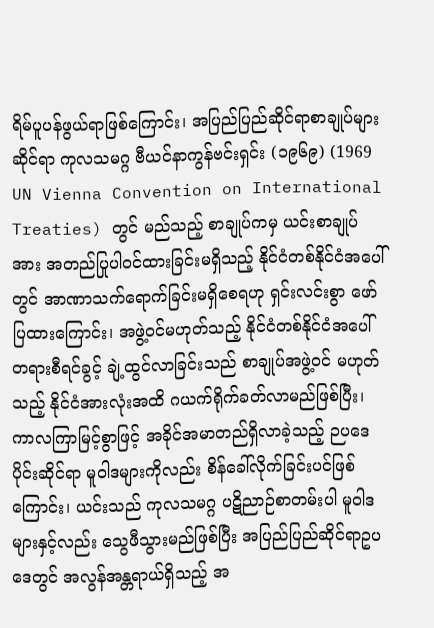ရိမ်ပူပန်ဖွယ်ရာဖြစ်ကြောင်း၊ အပြည်ပြည်ဆိုင်ရာစာချုပ်များဆိုင်ရာ ကုလသမဂ္ဂ ဗီယင်နာကွန်ဗင်းရှင်း (၁၉၆၉) (1969 UN Vienna Convention on International Treaties) တွင် မည်သည့် စာချုပ်ကမှ ယင်းစာချုပ်အား အတည်ပြုပါဝင်ထားခြင်းမရှိသည့် နိုင်ငံတစ်နိုင်ငံအပေါ်တွင် အာဏာသက်ရောက်ခြင်းမရှိစေရဟု ရှင်းလင်းစွာ ဖော်ပြထားကြောင်း၊ အဖွဲ့ဝင်မဟုတ်သည့် နိုင်ငံတစ်နိုင်ငံအပေါ် တရားစီရင်ခွင့် ချဲ့ထွင်လာခြင်းသည် စာချုပ်အဖွဲ့ဝင် မဟုတ်သည့် နိုင်ငံအားလုံးအထိ ဂယက်ရိုက်ခတ်လာမည်ဖြစ်ပြီး၊ ကာလကြာမြင့်စွာဖြင့် အခိုင်အမာတည်ရှိလာခဲ့သည့် ဉပဒေပိုင်းဆိုင်ရာ မူဝါဒများကိုလည်း စိန်ခေါ်လိုက်ခြင်းပင်ဖြစ်ကြောင်း၊ ယင်းသည် ကုလသမဂ္ဂ ပဋိညာဉ်စာတမ်းပါ မူဝါဒများနှင့်လည်း သွေဖီသွားမည်ဖြစ်ပြီး အပြည်ပြည်ဆိုင်ရာဥပဒေတွင် အလွန်အန္တရာယ်ရှိသည့် အ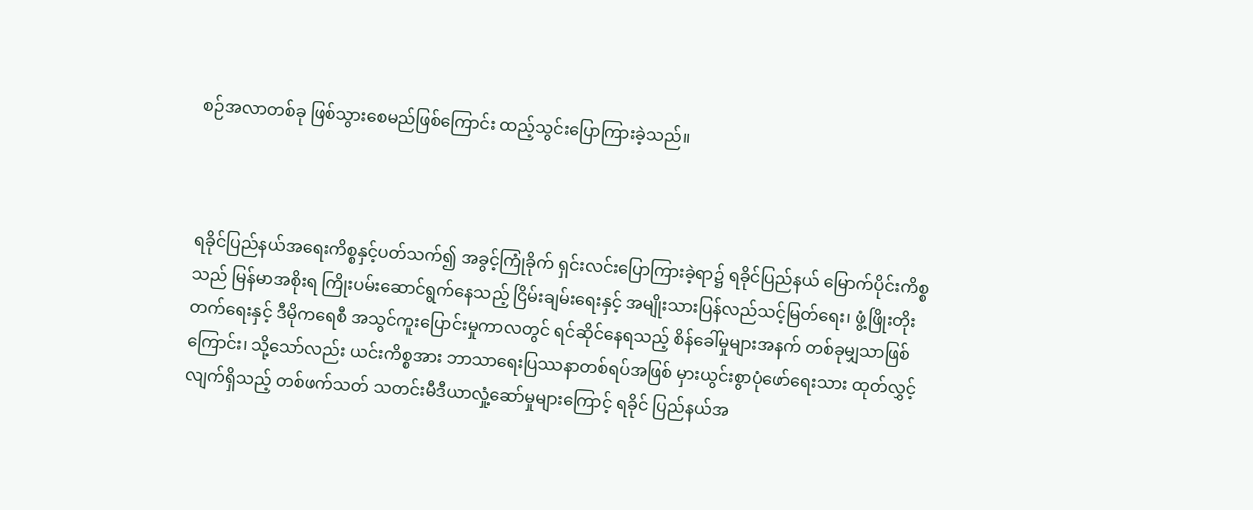စဉ်အလာတစ်ခု ဖြစ်သွားစေမည်ဖြစ်ကြောင်း ထည့်သွင်းပြောကြားခဲ့သည်။



ရခိုင်ပြည်နယ်အရေးကိစ္စနှင့်ပတ်သက်၍ အခွင့်ကြုံခိုက် ရှင်းလင်းပြောကြားခဲ့ရာ၌ ရခိုင်ပြည်နယ် မြောက်ပိုင်းကိစ္စသည် မြန်မာအစိုးရ ကြိုးပမ်းဆောင်ရွက်နေသည့် ငြိမ်းချမ်းရေးနှင့် အမျိုးသားပြန်လည်သင့်မြတ်ရေး၊ ဖွံ့ဖြိုးတိုးတက်ရေးနှင့် ဒီမိုကရေစီ အသွင်ကူးပြောင်းမှုကာလတွင် ရင်ဆိုင်နေရသည့် စိန်ခေါ်မှုများအနက် တစ်ခုမျှသာဖြစ်ကြောင်း၊ သို့သော်လည်း ယင်းကိစ္စအား ဘာသာရေးပြဿနာတစ်ရပ်အဖြစ် မှားယွင်းစွာပုံဖော်ရေးသား ထုတ်လွှင့်လျက်ရှိသည့် တစ်ဖက်သတ် သတင်းမီဒီယာလှုံ့ဆော်မှုများကြောင့် ရခိုင် ပြည်နယ်အ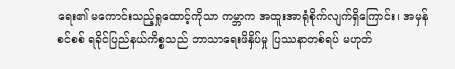ရေး၏ မကောင်းသည့်ရှုထောင့်ကိုသာ ကမ္ဘာက အထူးအာရုံစိုက်လျက်ရှိကြောင်း၊ အမှန်စင်စစ် ရခိုင်ပြည်နယ်ကိစ္စသည် ဘာသာရေးဖိနှိပ်မှု ပြဿနာတစ်ရပ် မဟုတ်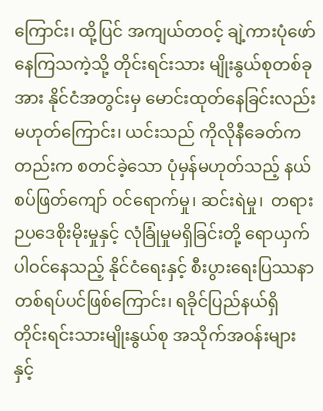ကြောင်း၊ ထို့ပြင် အကျယ်တဝင့် ချဲ့ကားပုံဖော်နေကြသကဲ့သို့ တိုင်းရင်းသား မျိုးနွယ်စုတစ်ခုအား နိုင်ငံအတွင်းမှ မောင်းထုတ်နေခြင်းလည်း မဟုတ်ကြောင်း၊ ယင်းသည် ကိုလိုနီခေတ်ကတည်းက စတင်ခဲ့သော ပုံမှန်မဟုတ်သည့် နယ်စပ်ဖြတ်ကျော် ဝင်ရောက်မှု၊ ဆင်းရဲမှု၊  တရားဉပဒေစိုးမိုးမှုနှင့် လုံခြုံမှုမရှိခြင်းတို့ ရောယှက်ပါဝင်နေသည့် နိုင်ငံရေးနှင့် စီးပွားရေးပြဿနာ တစ်ရပ်ပင်ဖြစ်ကြောင်း၊ ရခိုင်ပြည်နယ်ရှိ တိုင်းရင်းသားမျိုးနွယ်စု အသိုက်အဝန်းများနှင့်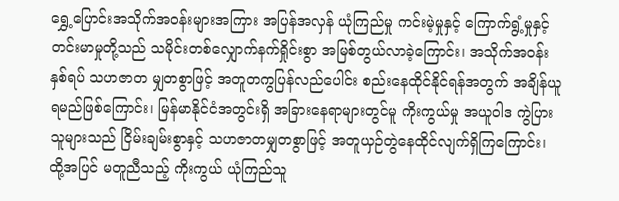ရွှေ့ပြောင်းအသိုက်အဝန်းများအကြား အပြန်အလှန် ယုံကြည်မှု ကင်းမဲ့မှုနှင့် ကြောက်ရွံ့မှုနှင့် တင်းမာမှုတို့သည် သမိုင်းတစ်လျှောက်နက်ရှိုင်းစွာ အမြစ်တွယ်လာခဲ့ကြောင်း၊ အသိုက်အဝန်းနှစ်ရပ် သဟဇာတ မျှတစွာဖြင့် အတူတကွပြန်လည်ပေါင်း စည်းနေထိုင်နိုင်ရန်အတွက် အချိန်ယူရမည်ဖြစ်ကြောင်း၊ မြန်မာနိုင်ငံအတွင်းရှိ အခြားနေရာများတွင်မူ ကိုးကွယ်မှု အယူဝါဒ ကွဲပြားသူများသည် ငြိမ်းချမ်းစွာနှင့် သဟဇာတမျှတစွာဖြင့် အတူယှဉ်တွဲနေထိုင်လျက်ရှိကြကြောင်း၊ ထို့အပြင် မတူညီသည့် ကိုးကွယ် ယုံကြည်သူ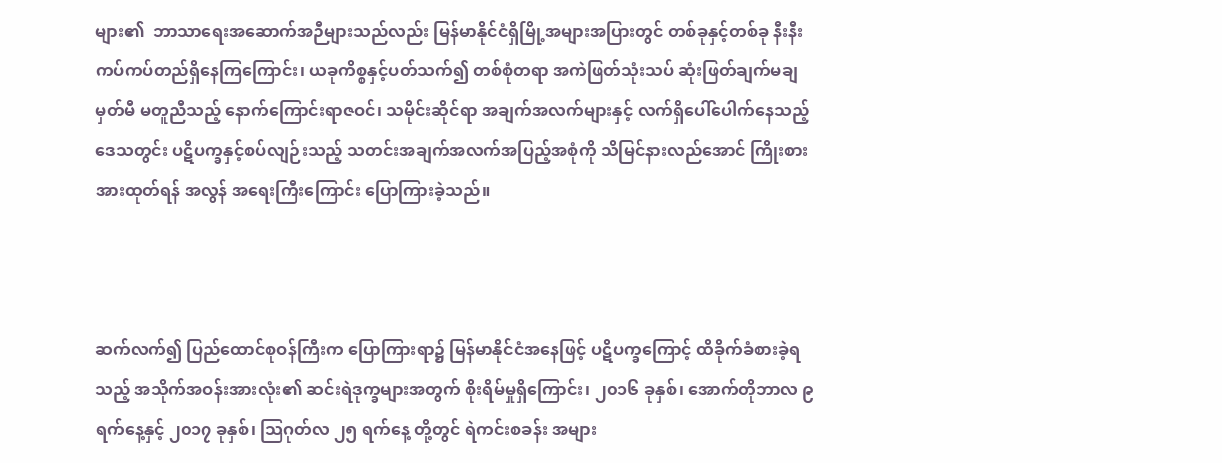များ၏  ဘာသာရေးအဆောက်အဉီများသည်လည်း မြန်မာနိုင်ငံရှိမြို့အများအပြားတွင် တစ်ခုနှင့်တစ်ခု နီးနီးကပ်ကပ်တည်ရှိနေကြကြောင်း၊ ယခုကိစ္စနှင့်ပတ်သက်၍ တစ်စုံတရာ အကဲဖြတ်သုံးသပ် ဆုံးဖြတ်ချက်မချမှတ်မီ မတူညီသည့် နောက်ကြောင်းရာဇဝင်၊ သမိုင်းဆိုင်ရာ အချက်အလက်များနှင့် လက်ရှိပေါ်ပေါက်နေသည့် ဒေသတွင်း ပဋိပက္ခနှင့်စပ်လျဉ်းသည့် သတင်းအချက်အလက်အပြည့်အစုံကို သိမြင်နားလည်အောင် ကြိုးစားအားထုတ်ရန် အလွန် အရေးကြီးကြောင်း ပြောကြားခဲ့သည်။



ဆက်လက်၍ ပြည်ထောင်စုဝန်ကြီးက ပြောကြားရာ၌ မြန်မာနိုင်ငံအနေဖြင့် ပဋိပက္ခကြောင့် ထိခိုက်ခံစားခဲ့ရသည့် အသိုက်အဝန်းအားလုံး၏ ဆင်းရဲဒုက္ခများအတွက် စိုးရိမ်မှုရှိကြောင်း၊ ၂၀၁၆ ခုနှစ်၊ အောက်တိုဘာလ ၉ ရက်နေ့နှင့် ၂၀၁၇ ခုနှစ်၊ သြဂုတ်လ ၂၅ ရက်နေ့ တို့တွင် ရဲကင်းစခန်း အများ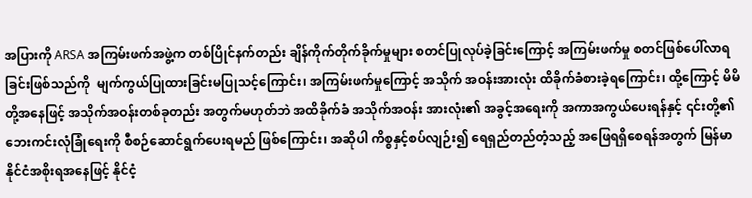အပြားကို ARSA အကြမ်းဖက်အဖွဲ့က တစ်ပြိုင်နက်တည်း ချိန်ကိုက်တိုက်ခိုက်မှုများ စတင်ပြုလုပ်ခဲ့ခြင်းကြောင့် အကြမ်းဖက်မှု စတင်ဖြစ်ပေါ်လာရ ခြင်းဖြစ်သည်ကို  မျက်ကွယ်ပြုထားခြင်းမပြုသင့်ကြောင်း၊ အကြမ်းဖက်မှုကြောင့် အသိုက် အဝန်းအားလုံး ထိခိုက်ခံစားခဲ့ရကြောင်း၊ ထို့ကြောင့် မိမိတို့အနေဖြင့် အသိုက်အဝန်းတစ်ခုတည်း အတွက်မဟုတ်ဘဲ အထိခိုက်ခံ အသိုက်အဝန်း အားလုံး၏ အခွင့်အရေးကို အကာအကွယ်ပေးရန်နှင့် ၎င်းတို့၏ ဘေးကင်းလုံခြုံရေးကို စီစဉ်ဆောင်ရွက်ပေးရမည် ဖြစ်ကြောင်း၊ အဆိုပါ ကိစ္စနှင့်စပ်လျဉ်း၍ ရေရှည်တည်တံ့သည့် အဖြေရရှိစေရန်အတွက် မြန်မာနိုင်ငံအစိုးရအနေဖြင့် နိုင်ငံ့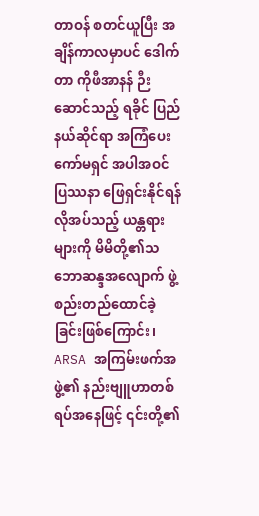တာဝန် စတင်ယူပြီး အချိန်ကာလမှာပင် ဒေါက်တာ ကိုဖီအာနန် ဉီးဆောင်သည့် ရခိုင် ပြည်နယ်ဆိုင်ရာ အကြံပေးကော်မရှင် အပါအဝင် ပြဿနာ ဖြေရှင်းနိုင်ရန် လိုအပ်သည့် ယန္တရားများကို မိမိတို့၏သဘောဆန္ဒအလျောက် ဖွဲ့စည်းတည်ထောင်ခဲ့ခြင်းဖြစ်ကြောင်း၊ ARSA အကြမ်းဖက်အဖွဲ့၏ နည်းဗျူဟာတစ်ရပ်အနေဖြင့် ၎င်းတို့၏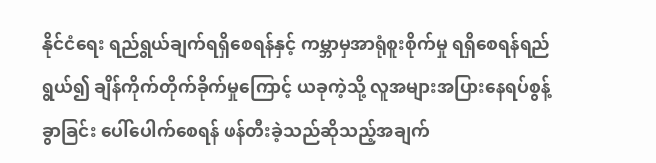နိုင်ငံရေး ရည်ရွယ်ချက်ရရှိစေရန်နှင့် ကမ္ဘာမှအာရုံစူးစိုက်မှု ရရှိစေရန်ရည်ရွယ်၍ ချိန်ကိုက်တိုက်ခိုက်မှုကြောင့် ယခုကဲ့သို့ လူအများအပြားနေရပ်စွန့်ခွာခြင်း ပေါ်ပေါက်စေရန် ဖန်တီးခဲ့သည်ဆိုသည့်အချက်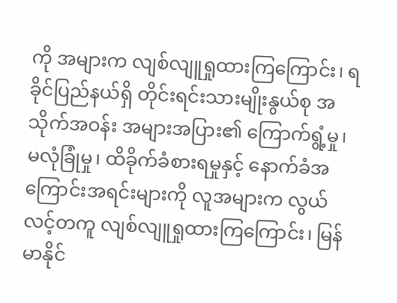ကို အများက လျစ်လျူရှုထားကြကြောင်း၊ ရခိုင်ပြည်နယ်ရှိ တိုင်းရင်းသားမျိုးနွယ်စု အသိုက်အဝန်း အများအပြား၏ ကြောက်ရွံ့မှု၊ မလုံခြုံမှု၊ ထိခိုက်ခံစားရမှုနှင့် နောက်ခံအကြောင်းအရင်းများကို လူအများက လွယ်လင့်တကူ လျစ်လျူရှုထားကြကြောင်း၊ မြန်မာနိုင်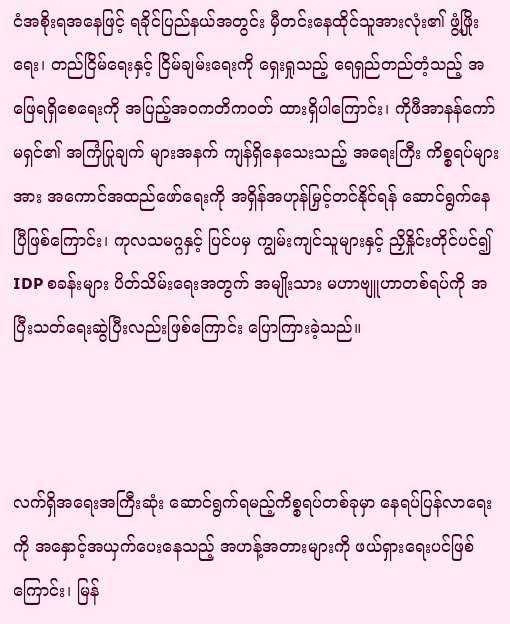ငံအစိုးရအနေဖြင့် ရခိုင်ပြည်နယ်အတွင်း မှီတင်းနေထိုင်သူအားလုံး၏ ဖွံ့ဖြိုးရေး၊ တည်ငြိမ်ရေးနှင့် ငြိမ်ချမ်းရေးကို ရှေးရှုသည့် ရေရှည်တည်တံ့သည့် အဖြေရရှိစေရေးကို အပြည့်အဝကတိကဝတ် ထားရှိပါကြောင်း၊ ကိုဖီအာနန်ကော်မရှင်၏ အကြံပြုချက် များအနက် ကျန်ရှိနေသေးသည့် အရေးကြီး ကိစ္စရပ်များအား အကောင်အထည်ဖော်ရေးကို အရှိန်အဟုန်မြှင့်တင်နိုင်ရန် ဆောင်ရွက်နေပြီဖြစ်ကြောင်း၊ ကုလသမဂ္ဂနှင့် ပြင်ပမှ ကျွမ်းကျင်သူများနှင့် ညှိနှိုင်းတိုင်ပင်၍ IDP စခန်းများ ပိတ်သိမ်းရေးအတွက် အမျိုးသား မဟာဗျူဟာတစ်ရပ်ကို အပြီးသတ်ရေးဆွဲပြီးလည်းဖြစ်ကြောင်း ပြောကြားခဲ့သည်။



လက်ရှိအရေးအကြီးဆုံး ဆောင်ရွက်ရမည့်ကိစ္စရပ်တစ်ခုမှာ နေရပ်ပြန်လာရေးကို အနှောင့်အယှက်ပေးနေသည့် အဟန့်အတားများကို ဖယ်ရှားရေးပင်ဖြစ်ကြောင်း၊ မြန်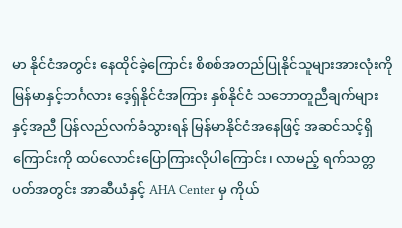မာ နိုင်ငံအတွင်း နေထိုင်ခဲ့ကြောင်း စိစစ်အတည်ပြုနိုင်သူများအားလုံးကို  မြန်မာနှင့်ဘင်္ဂလား ဒေ့ရှ်နိုင်ငံအကြား နှစ်နိုင်ငံ သဘောတူညီချက်များနှင့်အညီ ပြန်လည်လက်ခံသွားရန် မြန်မာနိုင်ငံအနေဖြင့် အဆင်သင့်ရှိကြောင်းကို ထပ်လောင်းပြောကြားလိုပါကြောင်း၊ လာမည့် ရက်သတ္တပတ်အတွင်း အာဆီယံနှင့် AHA Center မှ ကိုယ်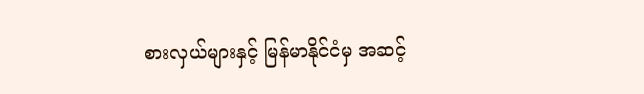စားလှယ်များနှင့် မြန်မာနိုင်ငံမှ အဆင့်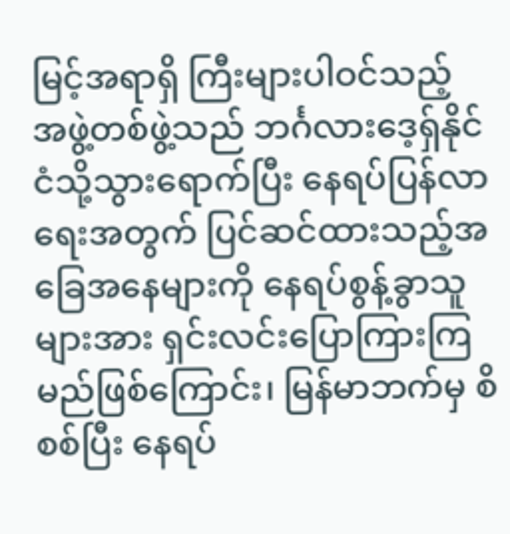မြင့်အရာရှိ ကြီးများပါဝင်သည့် အဖွဲ့တစ်ဖွဲ့သည် ဘင်္ဂလားဒေ့ရှ်နိုင်ငံသို့သွားရောက်ပြီး နေရပ်ပြန်လာရေးအတွက် ပြင်ဆင်ထားသည့်အခြေအနေများကို နေရပ်စွန့်ခွာသူများအား ရှင်းလင်းပြောကြားကြ မည်ဖြစ်ကြောင်း၊ မြန်မာဘက်မှ စိစစ်ပြီး နေရပ်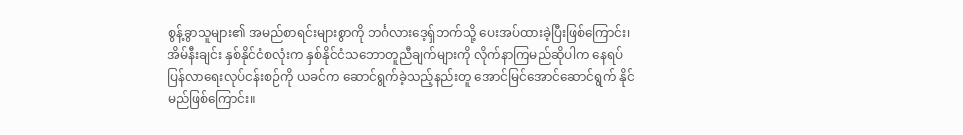စွန့်ခွာသူများ၏ အမည်စာရင်းများစွာကို ဘင်္ဂလားဒေ့ရှ်ဘက်သို့ ပေးအပ်ထားခဲ့ပြီးဖြစ်ကြောင်း၊ အိမ်နီးချင်း နှစ်နိုင်ငံစလုံးက နှစ်နိုင်ငံသဘောတူညီချက်များကို လိုက်နာကြမည်ဆိုပါက နေရပ်ပြန်လာရေးလုပ်ငန်းစဉ်ကို ယခင်က ဆောင်ရွက်ခဲ့သည့်နည်းတူ အောင်မြင်အောင်ဆောင်ရွက် နိုင်မည်ဖြစ်ကြောင်း။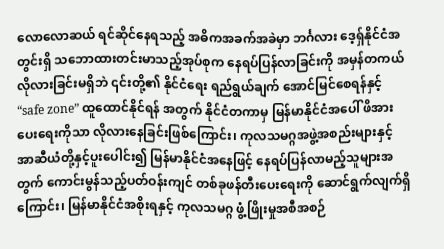လောလောဆယ် ရင်ဆိုင်နေရသည့် အဓိကအခက်အခဲမှာ ဘင်္ဂလား ဒေ့ရှ်နိုင်ငံအတွင်းရှိ သဘောထားတင်းမာသည့်အုပ်စုက နေရပ်ပြန်လာခြင်းကို အမှန်တကယ် လိုလားခြင်းမရှိဘဲ ၎င်းတို့၏ နိုင်ငံရေး ရည်ရွယ်ချက် အောင်မြင်စေရန်နှင့် “safe zone” ထူထောင်နိုင်ရန် အတွက် နိုင်ငံတကာမှ မြန်မာနိုင်ငံအပေါ် ဖိအားပေးရေးကိုသာ လိုလားနေခြင်းဖြစ်ကြောင်း၊ ကုလသမဂ္ဂအဖွဲ့အစည်းများနှင့် အာဆီယံတို့နှင့်ပူးပေါင်း၍ မြန်မာနိုင်ငံအနေဖြင့် နေရပ်ပြန်လာမည့်သူများအတွက် ကောင်းမွန်သည့်ပတ်ဝန်းကျင် တစ်ခုဖန်တီးပေးရေးကို ဆောင်ရွက်လျက်ရှိကြောင်း၊ မြန်မာနိုင်ငံအစိုးရနှင့် ကုလသမဂ္ဂ ဖွံ့ဖြိုးမှုအစီအစဉ်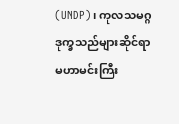(UNDP)၊ ကုလသမဂ္ဂ ဒုက္ခသည်များဆိုင်ရာ မဟာမင်းကြီး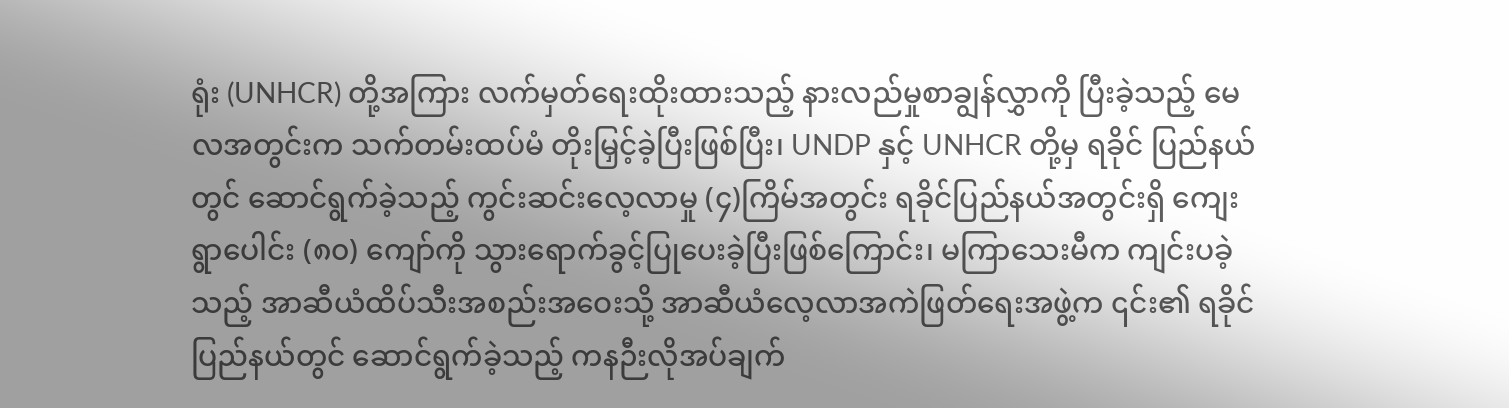ရုံး (UNHCR) တို့အကြား လက်မှတ်ရေးထိုးထားသည့် နားလည်မှုစာချွန်လွှာကို ပြီးခဲ့သည့် မေလအတွင်းက သက်တမ်းထပ်မံ တိုးမြှင့်ခဲ့ပြီးဖြစ်ပြီး၊ UNDP နှင့် UNHCR တို့မှ ရခိုင် ပြည်နယ်တွင် ဆောင်ရွက်ခဲ့သည့် ကွင်းဆင်းလေ့လာမှု (၄)ကြိမ်အတွင်း ရခိုင်ပြည်နယ်အတွင်းရှိ ကျေးရွာပေါင်း (၈၀) ကျော်ကို သွားရောက်ခွင့်ပြုပေးခဲ့ပြီးဖြစ်ကြောင်း၊ မကြာသေးမီက ကျင်းပခဲ့သည့် အာဆီယံထိပ်သီးအစည်းအဝေးသို့ အာဆီယံလေ့လာအကဲဖြတ်ရေးအဖွဲ့က ၎င်း၏ ရခိုင်ပြည်နယ်တွင် ဆောင်ရွက်ခဲ့သည့် ကနဉီးလိုအပ်ချက်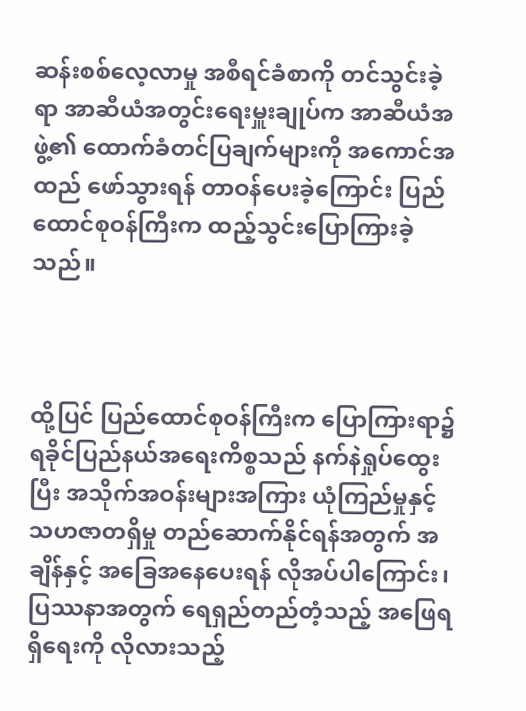ဆန်းစစ်လေ့လာမှု အစီရင်ခံစာကို တင်သွင်းခဲ့ရာ အာဆီယံအတွင်းရေးမှူးချုပ်က အာဆီယံအဖွဲ့၏ ထောက်ခံတင်ပြချက်များကို အကောင်အထည် ဖော်သွားရန် တာဝန်ပေးခဲ့ကြောင်း ပြည်ထောင်စုဝန်ကြီးက ထည့်သွင်းပြောကြားခဲ့သည်။



ထို့ပြင် ပြည်ထောင်စုဝန်ကြီးက ပြောကြားရာ၌ ရခိုင်ပြည်နယ်အရေးကိစ္စသည် နက်နဲရှုပ်ထွေးပြီး အသိုက်အဝန်းများအကြား ယုံကြည်မှုနှင့် သဟဇာတရှိမှု တည်ဆောက်နိုင်ရန်အတွက် အချိန်နှင့် အခြေအနေပေးရန် လိုအပ်ပါကြောင်း၊ ပြဿနာအတွက် ရေရှည်တည်တံ့သည့် အဖြေရရှိရေးကို လိုလားသည့်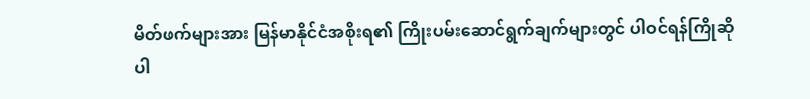မိတ်ဖက်များအား မြန်မာနိုင်ငံအစိုးရ၏ ကြိုးပမ်းဆောင်ရွက်ချက်များတွင် ပါဝင်ရန်ကြိုဆိုပါ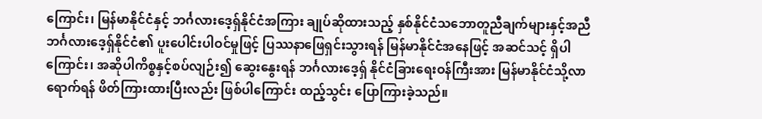ကြောင်း၊ မြန်မာနိုင်ငံနှင့် ဘင်္ဂလားဒေ့ရှ်နိုင်ငံအကြား ချုပ်ဆိုထားသည့် နှစ်နိုင်ငံသဘောတူညီချက်များနှင့်အညီ ဘင်္ဂလားဒေ့ရှ်နိုင်ငံ၏ ပူးပေါင်းပါဝင်မှုဖြင့် ပြဿနာဖြေရှင်းသွားရန် မြန်မာနိုင်ငံအနေဖြင့် အဆင်သင့် ရှိပါကြောင်း၊ အဆိုပါကိစ္စနှင့်စပ်လျဉ်း၍ ဆွေးနွေးရန် ဘင်္ဂလားဒေ့ရှ် နိုင်ငံခြားရေးဝန်ကြီးအား မြန်မာနိုင်ငံသို့လာရောက်ရန် ဖိတ်ကြားထားပြီးလည်း ဖြစ်ပါကြောင်း ထည့်သွင်း ပြောကြားခဲ့သည်။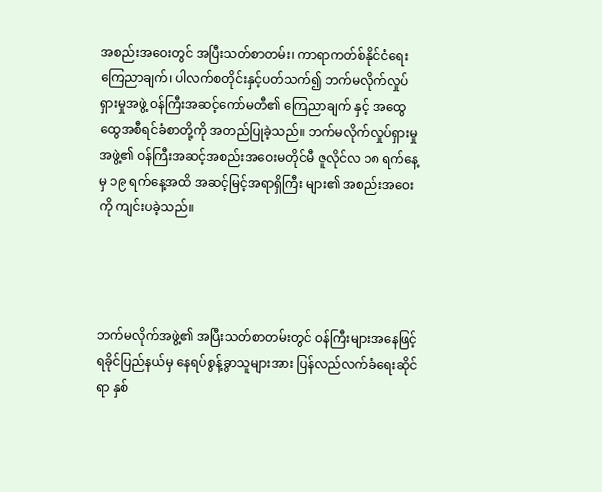အစည်းအဝေးတွင် အပြီးသတ်စာတမ်း၊ ကာရာကတ်စ်နိုင်ငံရေးကြေညာချက်၊ ပါလက်စတိုင်းနှင့်ပတ်သက်၍ ဘက်မလိုက်လှုပ်ရှားမှုအဖွဲ့ ဝန်ကြီးအဆင့်ကော်မတီ၏ ကြေညာချက် နှင့် အထွေထွေအစီရင်ခံစာတို့ကို အတည်ပြုခဲ့သည်။ ဘက်မလိုက်လှုပ်ရှားမှုအဖွဲ့၏ ဝန်ကြီးအဆင့်အစည်းအဝေးမတိုင်မီ ဇူလိုင်လ ၁၈ ရက်နေ့မှ ၁၉ ရက်နေ့အထိ အဆင့်မြင့်အရာရှိကြီး များ၏ အစည်းအဝေးကို ကျင်းပခဲ့သည်။




ဘက်မလိုက်အဖွဲ့၏ အပြီးသတ်စာတမ်းတွင် ဝန်ကြီးများအနေဖြင့် ရခိုင်ပြည်နယ်မှ နေရပ်စွန့်ခွာသူများအား ပြန်လည်လက်ခံရေးဆိုင်ရာ နှစ်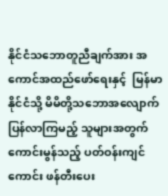နိုင်ငံသဘောတူညီချက်အား အကောင်အထည်ဖော်ရေးနှင့်  မြန်မာနိုင်ငံသို့ မိမိတို့သဘောအလျောက် ပြန်လာကြမည့် သူများအတွက် ကောင်းမွန်သည့် ပတ်ဝန်းကျင်ကောင်း ဖန်တီးပေး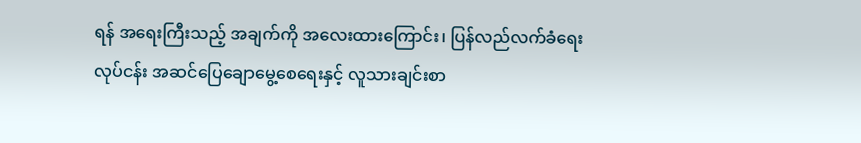ရန် အရေးကြီးသည့် အချက်ကို အလေးထားကြောင်း၊ ပြန်လည်လက်ခံရေးလုပ်ငန်း အဆင်ပြေချောမွေ့စေရေးနှင့် လူသားချင်းစာ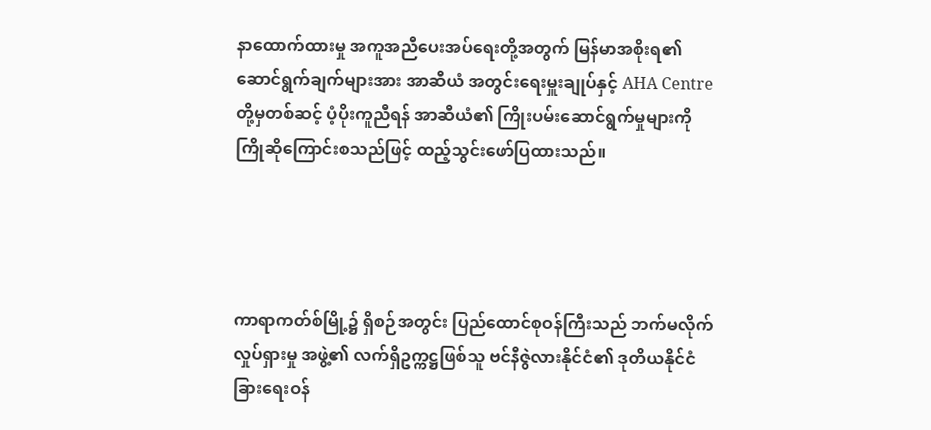နာထောက်ထားမှု အကူအညီပေးအပ်ရေးတို့အတွက် မြန်မာအစိုးရ၏ ဆောင်ရွက်ချက်များအား အာဆီယံ အတွင်းရေးမှူးချုပ်နှင့် AHA Centre တို့မှတစ်ဆင့် ပံ့ပိုးကူညီရန် အာဆီယံ၏ ကြိုးပမ်းဆောင်ရွက်မှုများကို ကြိုဆိုကြောင်းစသည်ဖြင့် ထည့်သွင်းဖော်ပြထားသည်။




ကာရာကတ်စ်မြို့၌ ရှိစဉ်အတွင်း ပြည်ထောင်စုဝန်ကြီးသည် ဘက်မလိုက်လှုပ်ရှားမှု အဖွဲ့၏ လက်ရှိဥက္ကဋ္ဌဖြစ်သူ ဗင်နီဇွဲလားနိုင်ငံ၏ ဒုတိယနိုင်ငံခြားရေးဝန်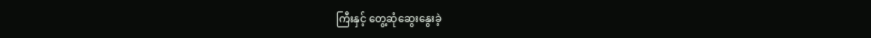ကြီးနှင့် တွေ့ဆုံဆွေးနွေးခဲ့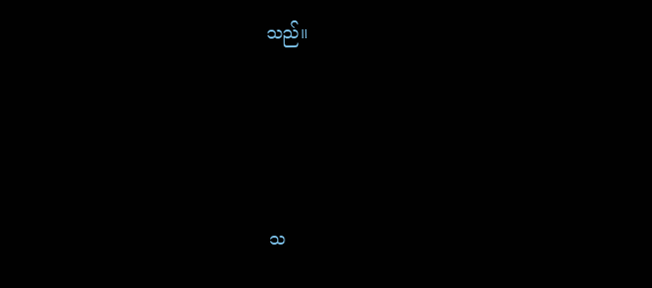သည်။




သ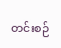တင်းစဉ်